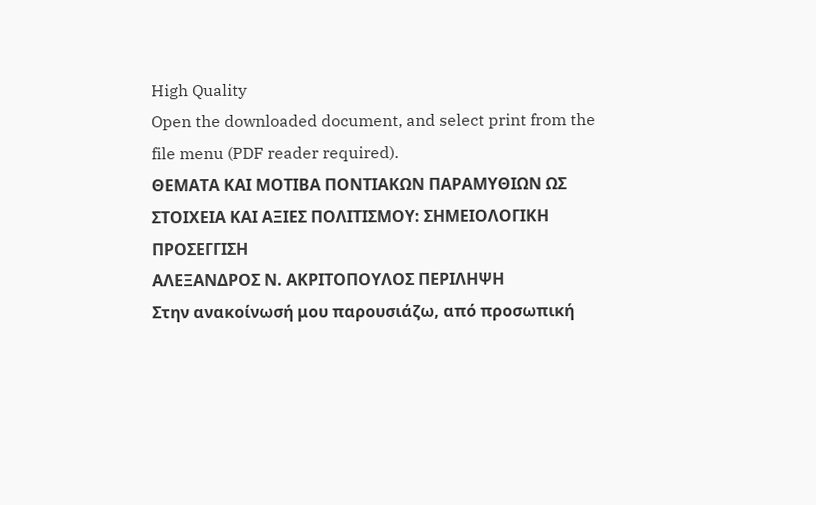High Quality
Open the downloaded document, and select print from the file menu (PDF reader required).
ΘΕΜΑΤΑ ΚΑΙ ΜΟΤΙΒΑ ΠΟΝΤΙΑΚΩΝ ΠΑΡΑΜΥΘΙΩΝ ΩΣ ΣΤΟΙΧΕΙΑ ΚΑΙ ΑΞΙΕΣ ΠΟΛΙΤΙΣΜΟΥ: ΣΗΜΕΙΟΛΟΓΙΚΗ ΠΡΟΣΕΓΓΙΣΗ
ΑΛΕΞΑΝΔΡΟΣ Ν. ΑΚΡΙΤΟΠΟΥΛΟΣ ΠΕΡΙΛΗΨΗ
Στην ανακοίνωσή μου παρουσιάζω, από προσωπική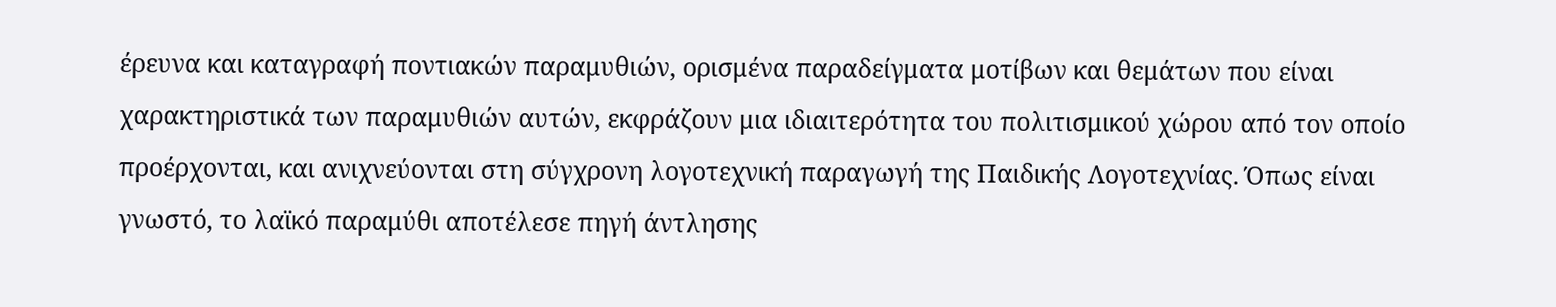έρευνα και καταγραφή ποντιακών παραμυθιών, ορισμένα παραδείγματα μοτίβων και θεμάτων που είναι χαρακτηριστικά των παραμυθιών αυτών, εκφράζουν μια ιδιαιτερότητα του πολιτισμικού χώρου από τον οποίο προέρχονται, και ανιχνεύονται στη σύγχρονη λογοτεχνική παραγωγή της Παιδικής Λογοτεχνίας. Όπως είναι γνωστό, το λαϊκό παραμύθι αποτέλεσε πηγή άντλησης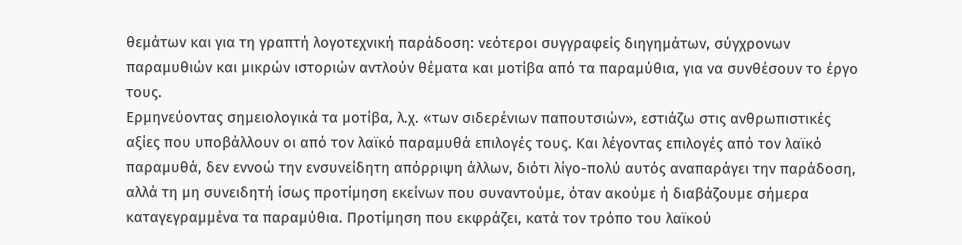θεμάτων και για τη γραπτή λογοτεχνική παράδοση: νεότεροι συγγραφείς διηγημάτων, σύγχρονων παραμυθιών και μικρών ιστοριών αντλούν θέματα και μοτίβα από τα παραμύθια, για να συνθέσουν το έργο τους.
Ερμηνεύοντας σημειολογικά τα μοτίβα, λ.χ. «των σιδερένιων παπουτσιών», εστιάζω στις ανθρωπιστικές αξίες που υποβάλλουν οι από τον λαϊκό παραμυθά επιλογές τους. Και λέγοντας επιλογές από τον λαϊκό παραμυθά, δεν εννοώ την ενσυνείδητη απόρριψη άλλων, διότι λίγο-πολύ αυτός αναπαράγει την παράδοση, αλλά τη μη συνειδητή ίσως προτίμηση εκείνων που συναντούμε, όταν ακούμε ή διαβάζουμε σήμερα καταγεγραμμένα τα παραμύθια. Προτίμηση που εκφράζει, κατά τον τρόπο του λαϊκού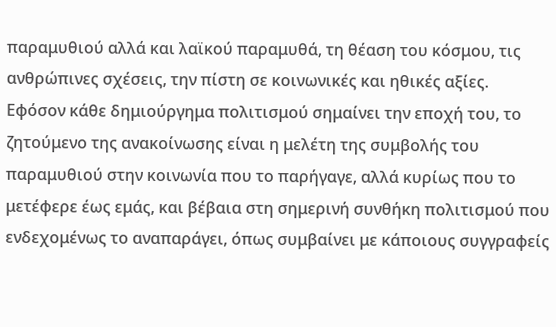παραμυθιού αλλά και λαϊκού παραμυθά, τη θέαση του κόσμου, τις ανθρώπινες σχέσεις, την πίστη σε κοινωνικές και ηθικές αξίες. Εφόσον κάθε δημιούργημα πολιτισμού σημαίνει την εποχή του, το ζητούμενο της ανακοίνωσης είναι η μελέτη της συμβολής του παραμυθιού στην κοινωνία που το παρήγαγε, αλλά κυρίως που το μετέφερε έως εμάς, και βέβαια στη σημερινή συνθήκη πολιτισμού που ενδεχομένως το αναπαράγει, όπως συμβαίνει με κάποιους συγγραφείς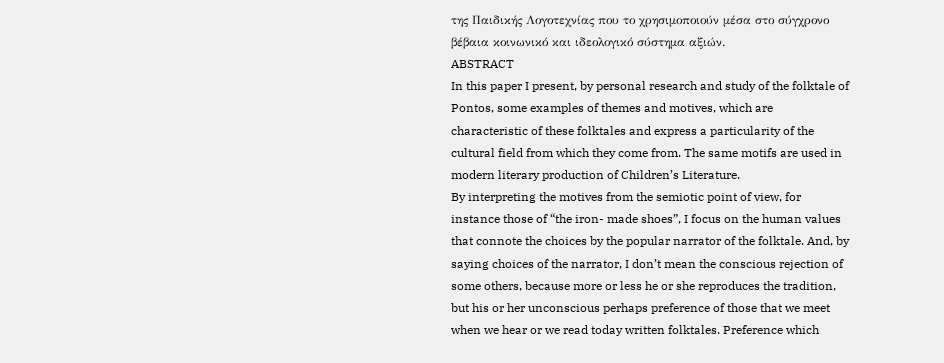της Παιδικής Λογοτεχνίας που το χρησιμοποιούν μέσα στο σύγχρονο βέβαια κοινωνικό και ιδεολογικό σύστημα αξιών.
ABSTRACT
In this paper I present, by personal research and study of the folktale of Pontos, some examples of themes and motives, which are characteristic of these folktales and express a particularity of the cultural field from which they come from. The same motifs are used in modern literary production of Children’s Literature.
By interpreting the motives from the semiotic point of view, for instance those of “the iron- made shoes”, I focus on the human values that connote the choices by the popular narrator of the folktale. And, by saying choices of the narrator, I don’t mean the conscious rejection of some others, because more or less he or she reproduces the tradition, but his or her unconscious perhaps preference of those that we meet when we hear or we read today written folktales. Preference which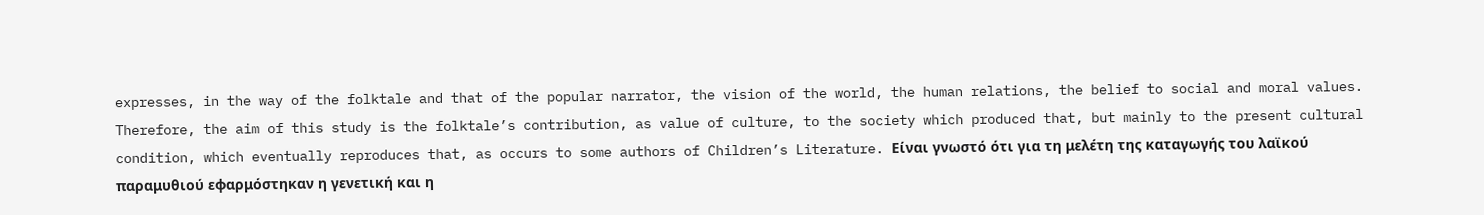expresses, in the way of the folktale and that of the popular narrator, the vision of the world, the human relations, the belief to social and moral values.
Therefore, the aim of this study is the folktale’s contribution, as value of culture, to the society which produced that, but mainly to the present cultural condition, which eventually reproduces that, as occurs to some authors of Children’s Literature. Είναι γνωστό ότι για τη μελέτη της καταγωγής του λαϊκού παραμυθιού εφαρμόστηκαν η γενετική και η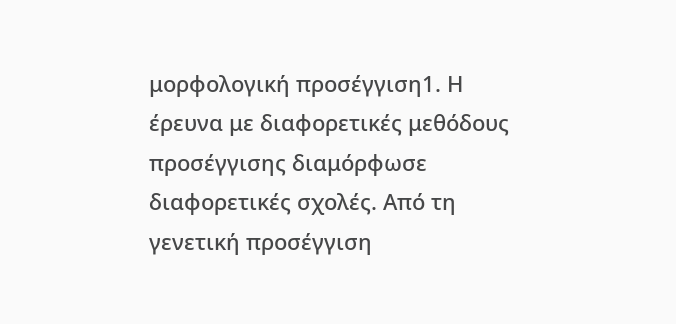μορφολογική προσέγγιση1. Η έρευνα με διαφορετικές μεθόδους προσέγγισης διαμόρφωσε διαφορετικές σχολές. Από τη γενετική προσέγγιση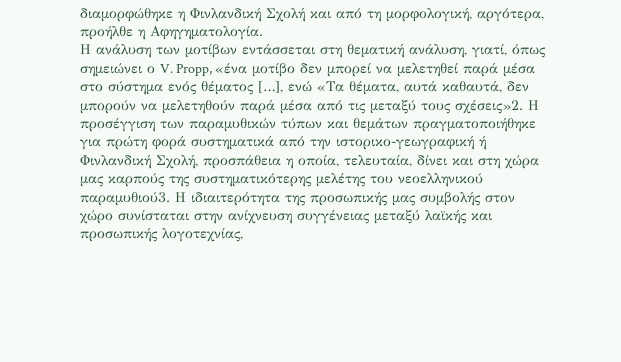διαμορφώθηκε η Φινλανδική Σχολή και από τη μορφολογική, αργότερα, προήλθε η Αφηγηματολογία.
Η ανάλυση των μοτίβων εντάσσεται στη θεματική ανάλυση, γιατί, όπως σημειώνει ο V. Propp, «ένα μοτίβο δεν μπορεί να μελετηθεί παρά μέσα στο σύστημα ενός θέματος […], ενώ «Τα θέματα, αυτά καθαυτά, δεν μπορούν να μελετηθούν παρά μέσα από τις μεταξύ τους σχέσεις»2. Η προσέγγιση των παραμυθικών τύπων και θεμάτων πραγματοποιήθηκε για πρώτη φορά συστηματικά από την ιστορικο-γεωγραφική ή Φινλανδική Σχολή, προσπάθεια η οποία, τελευταία, δίνει και στη χώρα μας καρπούς της συστηματικότερης μελέτης του νεοελληνικού παραμυθιού3. Η ιδιαιτερότητα της προσωπικής μας συμβολής στον χώρο συνίσταται στην ανίχνευση συγγένειας μεταξύ λαϊκής και προσωπικής λογοτεχνίας,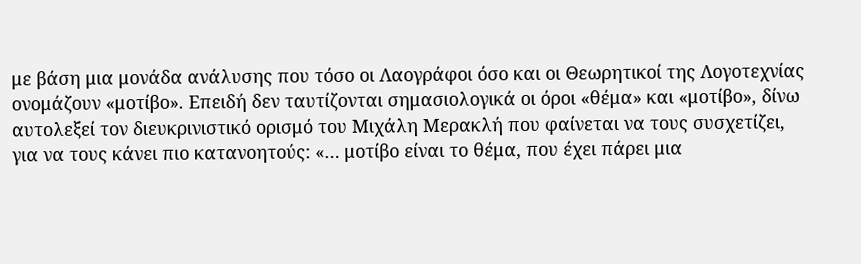με βάση μια μονάδα ανάλυσης που τόσο οι Λαογράφοι όσο και οι Θεωρητικοί της Λογοτεχνίας ονομάζουν «μοτίβο». Επειδή δεν ταυτίζονται σημασιολογικά οι όροι «θέμα» και «μοτίβο», δίνω αυτολεξεί τον διευκρινιστικό ορισμό του Μιχάλη Μερακλή που φαίνεται να τους συσχετίζει, για να τους κάνει πιο κατανοητούς: «… μοτίβο είναι το θέμα, που έχει πάρει μια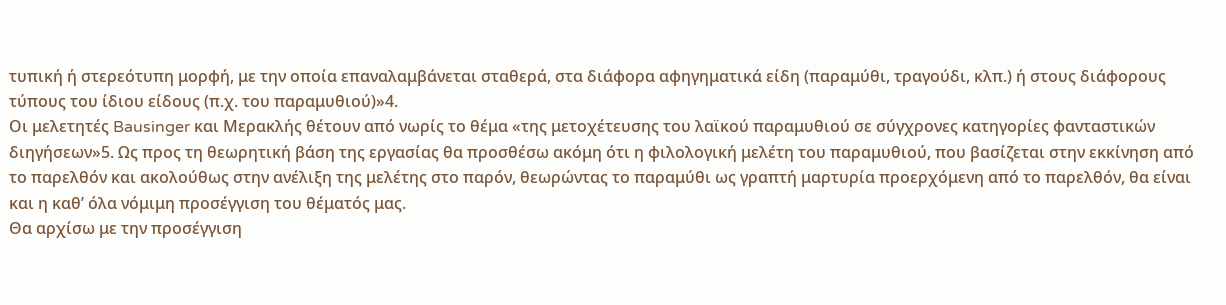τυπική ή στερεότυπη μορφή, με την οποία επαναλαμβάνεται σταθερά, στα διάφορα αφηγηματικά είδη (παραμύθι, τραγούδι, κλπ.) ή στους διάφορους τύπους του ίδιου είδους (π.χ. του παραμυθιού)»4.
Οι μελετητές Bausinger και Μερακλής θέτουν από νωρίς το θέμα «της μετοχέτευσης του λαϊκού παραμυθιού σε σύγχρονες κατηγορίες φανταστικών διηγήσεων»5. Ως προς τη θεωρητική βάση της εργασίας θα προσθέσω ακόμη ότι η φιλολογική μελέτη του παραμυθιού, που βασίζεται στην εκκίνηση από το παρελθόν και ακολούθως στην ανέλιξη της μελέτης στο παρόν, θεωρώντας το παραμύθι ως γραπτή μαρτυρία προερχόμενη από το παρελθόν, θα είναι και η καθ’ όλα νόμιμη προσέγγιση του θέματός μας.
Θα αρχίσω με την προσέγγιση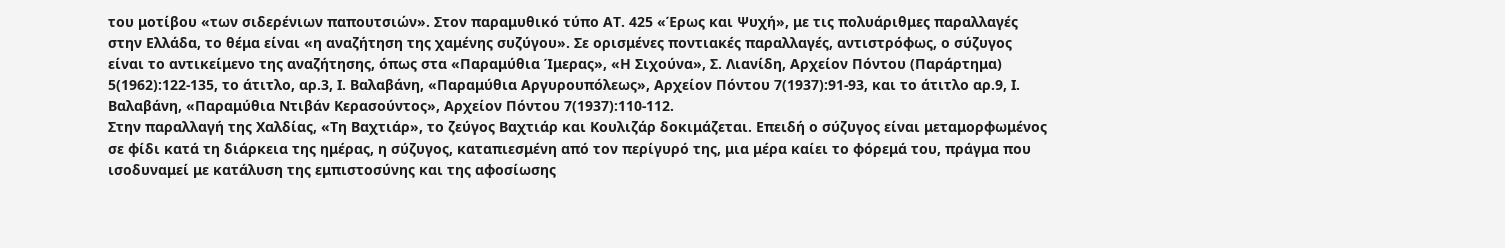του μοτίβου «των σιδερένιων παπουτσιών». Στον παραμυθικό τύπο ΑΤ. 425 «Έρως και Ψυχή», με τις πολυάριθμες παραλλαγές στην Ελλάδα, το θέμα είναι «η αναζήτηση της χαμένης συζύγου». Σε ορισμένες ποντιακές παραλλαγές, αντιστρόφως, ο σύζυγος είναι το αντικείμενο της αναζήτησης, όπως στα «Παραμύθια Ίμερας», «Η Σιχούνα», Σ. Λιανίδη, Αρχείον Πόντου (Παράρτημα) 5(1962):122-135, το άτιτλο, αρ.3, Ι. Βαλαβάνη, «Παραμύθια Αργυρουπόλεως», Αρχείον Πόντου 7(1937):91-93, και το άτιτλο αρ.9, Ι. Βαλαβάνη, «Παραμύθια Ντιβάν Κερασούντος», Αρχείον Πόντου 7(1937):110-112.
Στην παραλλαγή της Χαλδίας, «Τη Βαχτιάρ», το ζεύγος Βαχτιάρ και Κουλιζάρ δοκιμάζεται. Επειδή ο σύζυγος είναι μεταμορφωμένος σε φίδι κατά τη διάρκεια της ημέρας, η σύζυγος, καταπιεσμένη από τον περίγυρό της, μια μέρα καίει το φόρεμά του, πράγμα που ισοδυναμεί με κατάλυση της εμπιστοσύνης και της αφοσίωσης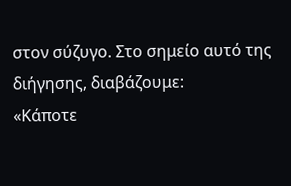στον σύζυγο. Στο σημείο αυτό της διήγησης, διαβάζουμε:
«Κάποτε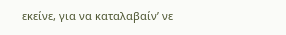εκείνε, για να καταλαβαίν’ νε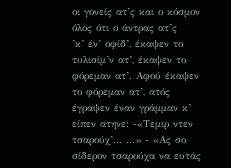οι γονείς ατ’ς και ο κόσμον όλος ότι ο άντρας ατ’ς
’κ’ έν’ οφίδ’, έκαψεν το τυλισίμ’ν ατ’, έκαψεν το φόρεμαν ατ’. Αφού έκαψεν το φόρεμαν ατ’, ατός έγραψεν έναν γράμμαν κ’ είπεν ατηνε: -«Τεμιρ ντεν τσαρούχ’… …» - «Ας σο σίδερον τσαρούχα να ευτάς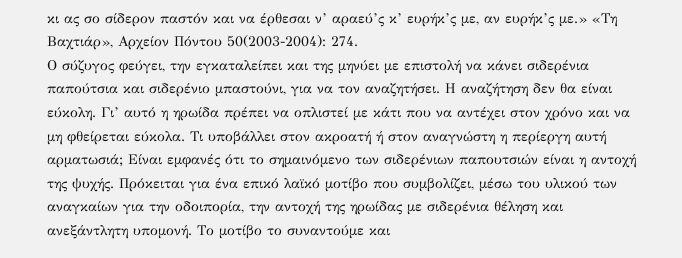κι ας σο σίδερον παστόν και να έρθεσαι ν’ αραεύ’ς κ’ ευρήκ’ς με, αν ευρήκ’ς με.» «Τη Βαχτιάρ», Αρχείον Πόντου 50(2003-2004): 274.
Ο σύζυγος φεύγει, την εγκαταλείπει και της μηνύει με επιστολή να κάνει σιδερένια παπούτσια και σιδερένιο μπαστούνι, για να τον αναζητήσει. Η αναζήτηση δεν θα είναι εύκολη. Γι’ αυτό η ηρωίδα πρέπει να οπλιστεί με κάτι που να αντέχει στον χρόνο και να μη φθείρεται εύκολα. Τι υποβάλλει στον ακροατή ή στον αναγνώστη η περίεργη αυτή αρματωσιά; Είναι εμφανές ότι το σημαινόμενο των σιδερένιων παπουτσιών είναι η αντοχή της ψυχής. Πρόκειται για ένα επικό λαϊκό μοτίβο που συμβολίζει, μέσω του υλικού των αναγκαίων για την οδοιπορία, την αντοχή της ηρωίδας με σιδερένια θέληση και ανεξάντλητη υπομονή. Το μοτίβο το συναντούμε και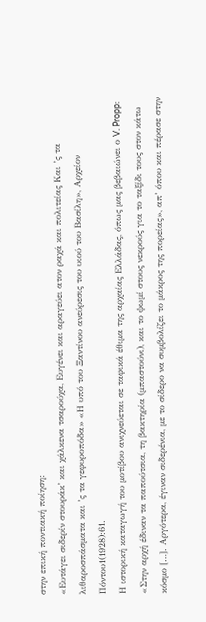στην επική ποντιακή ποίηση:
«Ευτάγει σιδερίν στουράκ’ και χάλκενα τσαρούχα, Ευγένει και αραγεύει ατον ραχά και πολιτείας Και ’ς τα λιθαροσπάσματα και ’ς τα γεφυροπόδα» «Η υπό του Ξαντίνου ανεύρεσις του υιού του Βασίλη», Αρχείον Πόντου1(1928):61.
Η ιστορική καταγωγή του μοτίβου ανιχνεύεται σε ταφικά έθιμα της αρχαίας Ελλάδας, όπως μας βεβαιώνει ο V. Propp: «Στην αρχή έδιναν τα παπούτσια, τη βακτηρία (μπαστούνι), και το ψωμί στους νεκρούς για το ταξίδι τους στον κάτω κόσμο […]. Αργότερα, έγιναν σιδερένια, με το σίδερο να συμβολίζει το μάκρος της πορείας», απ’ όπου και πέρασε στην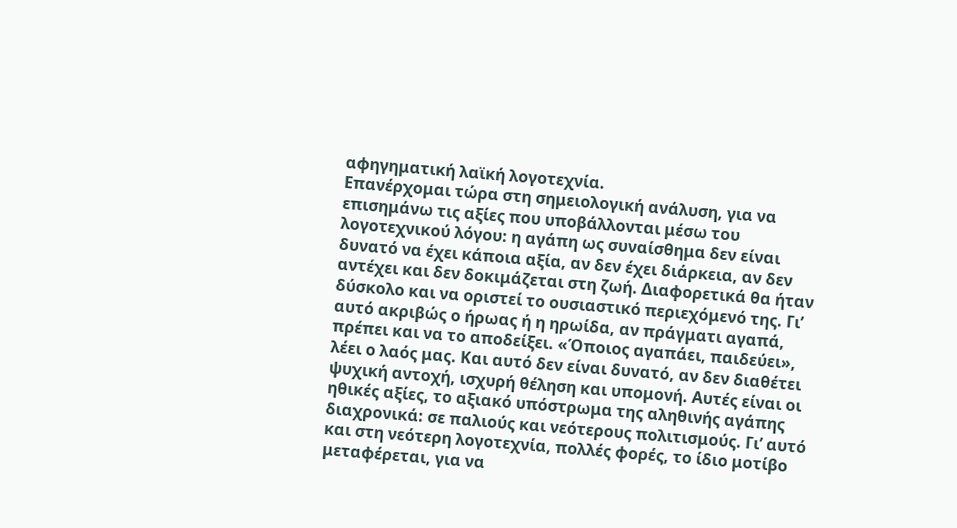αφηγηματική λαϊκή λογοτεχνία.
Επανέρχομαι τώρα στη σημειολογική ανάλυση, για να επισημάνω τις αξίες που υποβάλλονται μέσω του λογοτεχνικού λόγου: η αγάπη ως συναίσθημα δεν είναι δυνατό να έχει κάποια αξία, αν δεν έχει διάρκεια, αν δεν αντέχει και δεν δοκιμάζεται στη ζωή. Διαφορετικά θα ήταν δύσκολο και να οριστεί το ουσιαστικό περιεχόμενό της. Γι’ αυτό ακριβώς ο ήρωας ή η ηρωίδα, αν πράγματι αγαπά, πρέπει και να το αποδείξει. «Όποιος αγαπάει, παιδεύει», λέει ο λαός μας. Και αυτό δεν είναι δυνατό, αν δεν διαθέτει ψυχική αντοχή, ισχυρή θέληση και υπομονή. Αυτές είναι οι ηθικές αξίες, το αξιακό υπόστρωμα της αληθινής αγάπης διαχρονικά: σε παλιούς και νεότερους πολιτισμούς. Γι’ αυτό και στη νεότερη λογοτεχνία, πολλές φορές, το ίδιο μοτίβο μεταφέρεται, για να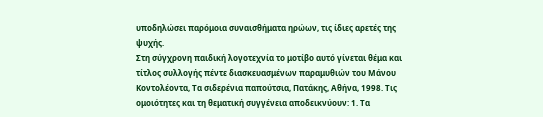υποδηλώσει παρόμοια συναισθήματα ηρώων, τις ίδιες αρετές της ψυχής.
Στη σύγχρονη παιδική λογοτεχνία το μοτίβο αυτό γίνεται θέμα και τίτλος συλλογής πέντε διασκευασμένων παραμυθιών του Μάνου Κοντολέοντα, Τα σιδερένια παπούτσια, Πατάκης, Αθήνα, 1998. Τις ομοιότητες και τη θεματική συγγένεια αποδεικνύουν: 1. Τα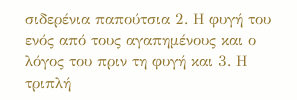σιδερένια παπούτσια 2. Η φυγή του ενός από τους αγαπημένους και ο λόγος του πριν τη φυγή και 3. Η τριπλή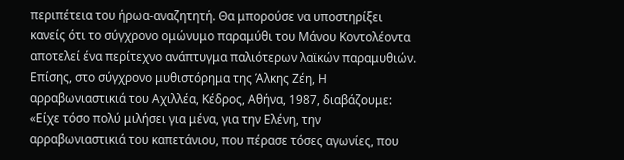περιπέτεια του ήρωα-αναζητητή. Θα μπορούσε να υποστηρίξει κανείς ότι το σύγχρονο ομώνυμο παραμύθι του Μάνου Κοντολέοντα αποτελεί ένα περίτεχνο ανάπτυγμα παλιότερων λαϊκών παραμυθιών.
Επίσης, στο σύγχρονο μυθιστόρημα της Άλκης Ζέη, Η αρραβωνιαστικιά του Αχιλλέα, Κέδρος, Αθήνα, 1987, διαβάζουμε:
«Είχε τόσο πολύ μιλήσει για μένα, για την Ελένη, την αρραβωνιαστικιά του καπετάνιου, που πέρασε τόσες αγωνίες, που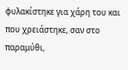φυλακίστηκε για χάρη του και που χρειάστηκε, σαν στο παραμύθι,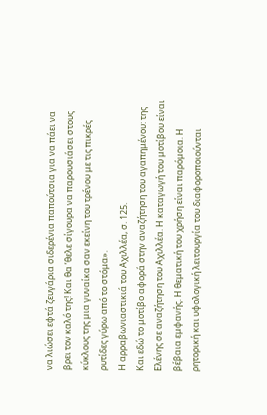να λιώσει εφτά ζευγάρια σιδερένια παπούτσια για να πάει να βρει τον καλό της! Και θα ’θελε σίγουρα να παρουσιάσει στους κύκλους της μια γυναίκα σαν εκείνη του τρένου με τις πικρές ρυτίδες γύρω από το στόμα».
Η αρραβωνιαστικιά του Αχιλλέα, σ. 125.
Και εδώ το μοτίβο αφορά στην αναζήτηση του αγαπημένου: της Ελένης σε αναζήτηση του Αχιλλέα. Η καταγωγή του μοτίβου είναι βέβαια εμφανής. Η θεματική του χρήση είναι παρόμοια. Η ρητορική και υφολογική λειτουργία του διαφοροποιούνται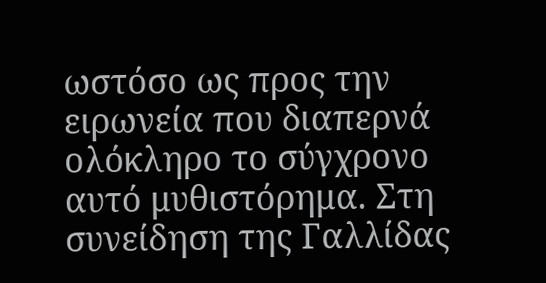ωστόσο ως προς την ειρωνεία που διαπερνά ολόκληρο το σύγχρονο αυτό μυθιστόρημα. Στη συνείδηση της Γαλλίδας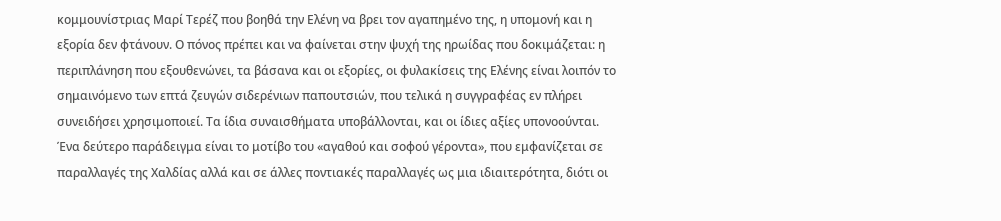κομμουνίστριας Μαρί Τερέζ που βοηθά την Ελένη να βρει τον αγαπημένο της, η υπομονή και η εξορία δεν φτάνουν. Ο πόνος πρέπει και να φαίνεται στην ψυχή της ηρωίδας που δοκιμάζεται: η περιπλάνηση που εξουθενώνει, τα βάσανα και οι εξορίες, οι φυλακίσεις της Ελένης είναι λοιπόν το σημαινόμενο των επτά ζευγών σιδερένιων παπουτσιών, που τελικά η συγγραφέας εν πλήρει συνειδήσει χρησιμοποιεί. Τα ίδια συναισθήματα υποβάλλονται, και οι ίδιες αξίες υπονοούνται.
Ένα δεύτερο παράδειγμα είναι το μοτίβο του «αγαθού και σοφού γέροντα», που εμφανίζεται σε παραλλαγές της Χαλδίας αλλά και σε άλλες ποντιακές παραλλαγές ως μια ιδιαιτερότητα, διότι οι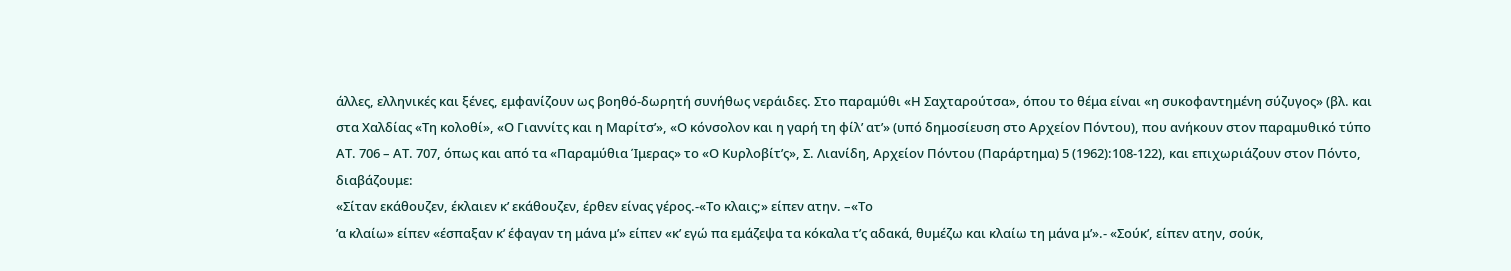άλλες, ελληνικές και ξένες, εμφανίζουν ως βοηθό-δωρητή συνήθως νεράιδες. Στο παραμύθι «Η Σαχταρούτσα», όπου το θέμα είναι «η συκοφαντημένη σύζυγος» (βλ. και στα Χαλδίας «Τη κολοθί», «Ο Γιαννίτς και η Μαρίτσ’», «Ο κόνσολον και η γαρή τη φίλ’ ατ’» (υπό δημοσίευση στο Αρχείον Πόντου), που ανήκουν στον παραμυθικό τύπο ΑΤ. 706 – ΑΤ. 707, όπως και από τα «Παραμύθια Ίμερας» το «Ο Κυρλοβίτ’ς», Σ. Λιανίδη, Αρχείον Πόντου (Παράρτημα) 5 (1962):108-122), και επιχωριάζουν στον Πόντο, διαβάζουμε:
«Σίταν εκάθουζεν, έκλαιεν κ’ εκάθουζεν, έρθεν είνας γέρος.-«Το κλαις;» είπεν ατην. –«Το
’α κλαίω» είπεν «έσπαξαν κ’ έφαγαν τη μάνα μ’» είπεν «κ’ εγώ πα εμάζεψα τα κόκαλα τ’ς αδακά, θυμέζω και κλαίω τη μάνα μ’».- «Σούκ’, είπεν ατην, σούκ,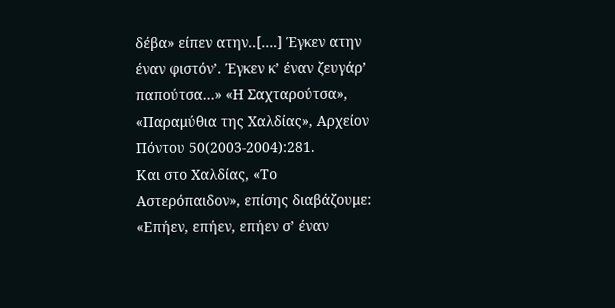δέβα» είπεν ατην..[….] Έγκεν ατην έναν φιστόν’. Έγκεν κ’ έναν ζευγάρ’ παπούτσα…» «Η Σαχταρούτσα», «Παραμύθια της Χαλδίας», Αρχείον Πόντου 50(2003-2004):281.
Και στο Χαλδίας, «Το Αστερόπαιδον», επίσης διαβάζουμε:
«Επήεν, επήεν, επήεν σ’ έναν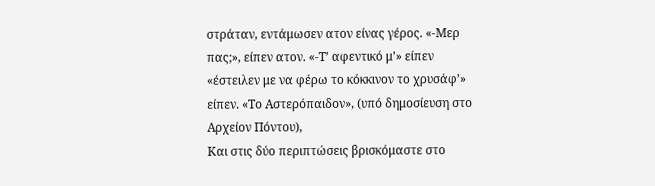στράταν, εντάμωσεν ατον είνας γέρος. «-Μερ πας;», είπεν ατον. «-Τ’ αφεντικό μ’» είπεν «έστειλεν με να φέρω το κόκκινον το χρυσάφ’» είπεν. «Το Αστερόπαιδον», (υπό δημοσίευση στο Αρχείον Πόντου),
Και στις δύο περιπτώσεις βρισκόμαστε στο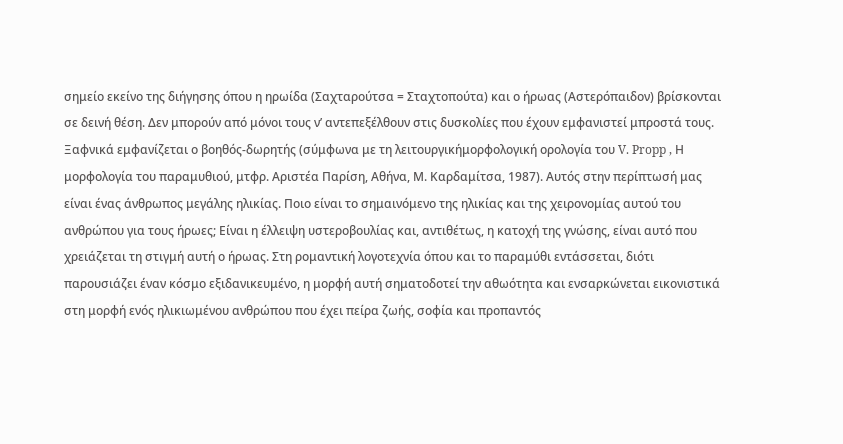σημείο εκείνο της διήγησης όπου η ηρωίδα (Σαχταρούτσα = Σταχτοπούτα) και ο ήρωας (Αστερόπαιδον) βρίσκονται σε δεινή θέση. Δεν μπορούν από μόνοι τους ν’ αντεπεξέλθουν στις δυσκολίες που έχουν εμφανιστεί μπροστά τους. Ξαφνικά εμφανίζεται ο βοηθός-δωρητής (σύμφωνα με τη λειτουργικήμορφολογική ορολογία του V. Propp , Η μορφολογία του παραμυθιού, μτφρ. Αριστέα Παρίση, Αθήνα, Μ. Καρδαμίτσα, 1987). Αυτός στην περίπτωσή μας είναι ένας άνθρωπος μεγάλης ηλικίας. Ποιο είναι το σημαινόμενο της ηλικίας και της χειρονομίας αυτού του ανθρώπου για τους ήρωες; Είναι η έλλειψη υστεροβουλίας και, αντιθέτως, η κατοχή της γνώσης, είναι αυτό που χρειάζεται τη στιγμή αυτή ο ήρωας. Στη ρομαντική λογοτεχνία όπου και το παραμύθι εντάσσεται, διότι παρουσιάζει έναν κόσμο εξιδανικευμένο, η μορφή αυτή σηματοδοτεί την αθωότητα και ενσαρκώνεται εικονιστικά στη μορφή ενός ηλικιωμένου ανθρώπου που έχει πείρα ζωής, σοφία και προπαντός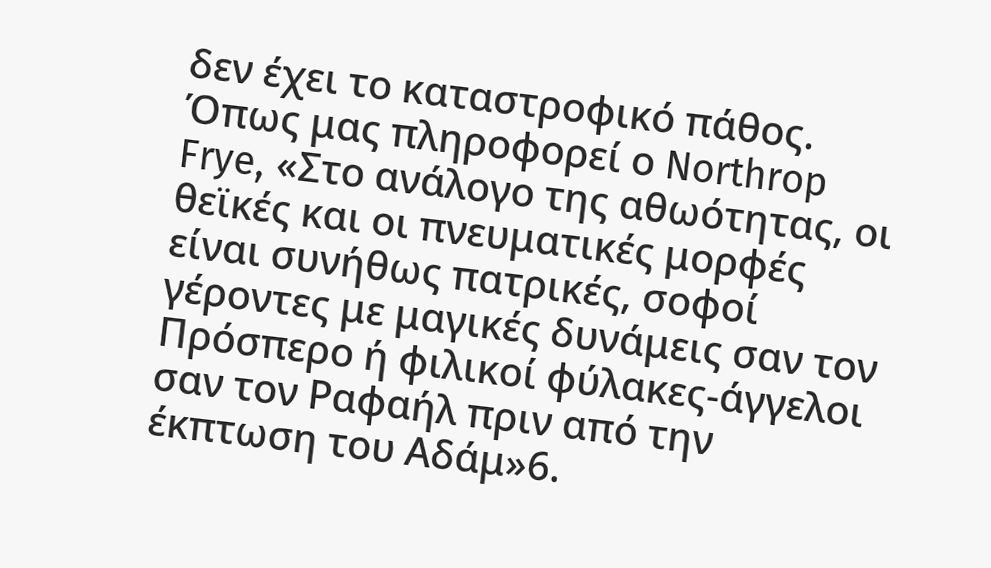δεν έχει το καταστροφικό πάθος. Όπως μας πληροφορεί ο Northrop Frye, «Στο ανάλογο της αθωότητας, οι θεϊκές και οι πνευματικές μορφές είναι συνήθως πατρικές, σοφοί γέροντες με μαγικές δυνάμεις σαν τον Πρόσπερο ή φιλικοί φύλακες-άγγελοι σαν τον Ραφαήλ πριν από την έκπτωση του Αδάμ»6.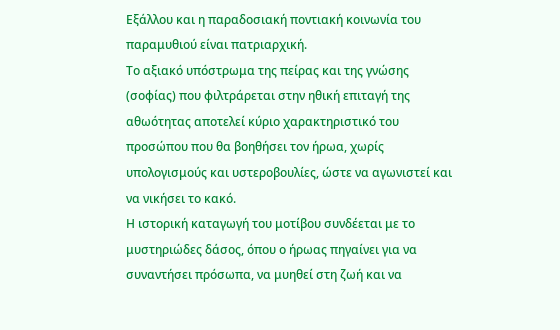Εξάλλου και η παραδοσιακή ποντιακή κοινωνία του παραμυθιού είναι πατριαρχική.
Το αξιακό υπόστρωμα της πείρας και της γνώσης (σοφίας) που φιλτράρεται στην ηθική επιταγή της αθωότητας αποτελεί κύριο χαρακτηριστικό του προσώπου που θα βοηθήσει τον ήρωα, χωρίς υπολογισμούς και υστεροβουλίες, ώστε να αγωνιστεί και να νικήσει το κακό.
Η ιστορική καταγωγή του μοτίβου συνδέεται με το μυστηριώδες δάσος, όπου ο ήρωας πηγαίνει για να συναντήσει πρόσωπα, να μυηθεί στη ζωή και να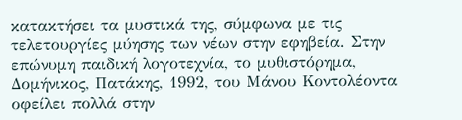κατακτήσει τα μυστικά της, σύμφωνα με τις τελετουργίες μύησης των νέων στην εφηβεία. Στην επώνυμη παιδική λογοτεχνία, το μυθιστόρημα, Δομήνικος, Πατάκης, 1992, του Μάνου Κοντολέοντα οφείλει πολλά στην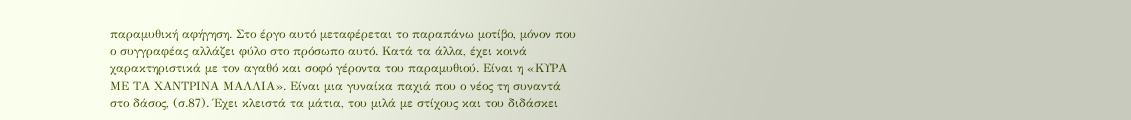παραμυθική αφήγηση. Στο έργο αυτό μεταφέρεται το παραπάνω μοτίβο, μόνον που ο συγγραφέας αλλάζει φύλο στο πρόσωπο αυτό. Κατά τα άλλα, έχει κοινά χαρακτηριστικά με τον αγαθό και σοφό γέροντα του παραμυθιού. Είναι η «ΚΥΡΑ ΜΕ ΤΑ ΧΑΝΤΡΙΝΑ ΜΑΛΛΙΑ». Είναι μια γυναίκα παχιά που ο νέος τη συναντά στο δάσος, (σ.87). Έχει κλειστά τα μάτια, του μιλά με στίχους και του διδάσκει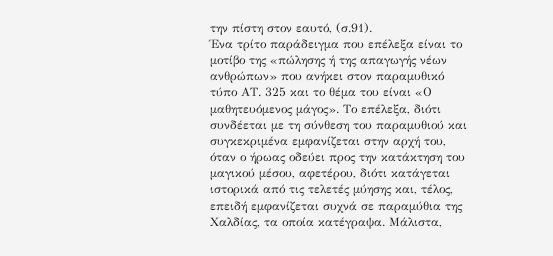την πίστη στον εαυτό, (σ.91).
Ένα τρίτο παράδειγμα που επέλεξα είναι το μοτίβο της «πώλησης ή της απαγωγής νέων ανθρώπων» που ανήκει στον παραμυθικό τύπο ΑΤ. 325 και το θέμα του είναι «Ο μαθητευόμενος μάγος». Το επέλεξα, διότι συνδέεται με τη σύνθεση του παραμυθιού και συγκεκριμένα εμφανίζεται στην αρχή του, όταν ο ήρωας οδεύει προς την κατάκτηση του μαγικού μέσου, αφετέρου, διότι κατάγεται ιστορικά από τις τελετές μύησης και, τέλος, επειδή εμφανίζεται συχνά σε παραμύθια της Χαλδίας, τα οποία κατέγραψα. Μάλιστα,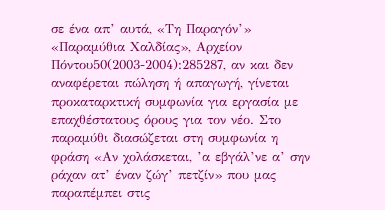σε ένα απ’ αυτά, «Τη Παραγόν’» «Παραμύθια Χαλδίας», Αρχείον Πόντου50(2003-2004):285287, αν και δεν αναφέρεται πώληση ή απαγωγή, γίνεται προκαταρκτική συμφωνία για εργασία με επαχθέστατους όρους για τον νέο. Στο παραμύθι διασώζεται στη συμφωνία η φράση «Αν χολάσκεται, ’α εβγάλ’νε α’ σην ράχαν ατ’ έναν ζώγ’ πετζίν» που μας παραπέμπει στις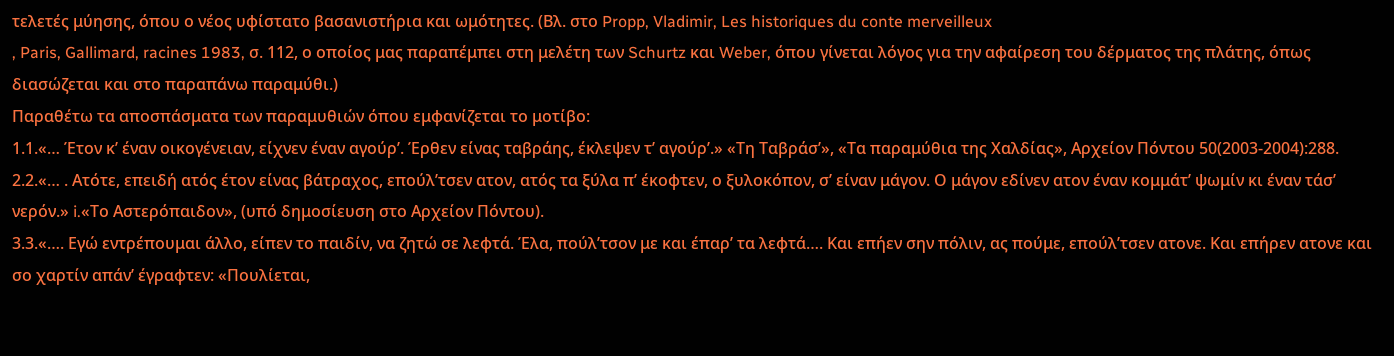τελετές μύησης, όπου ο νέος υφίστατο βασανιστήρια και ωμότητες. (Βλ. στο Propp, Vladimir, Les historiques du conte merveilleux
, Paris, Gallimard, racines 1983, σ. 112, ο οποίος μας παραπέμπει στη μελέτη των Schurtz και Weber, όπου γίνεται λόγος για την αφαίρεση του δέρματος της πλάτης, όπως διασώζεται και στο παραπάνω παραμύθι.)
Παραθέτω τα αποσπάσματα των παραμυθιών όπου εμφανίζεται το μοτίβο:
1.1.«… Έτον κ’ έναν οικογένειαν, είχνεν έναν αγούρ’. Έρθεν είνας ταβράης, έκλεψεν τ’ αγούρ’.» «Τη Ταβράσ’», «Τα παραμύθια της Χαλδίας», Αρχείον Πόντου 50(2003-2004):288.
2.2.«… . Ατότε, επειδή ατός έτον είνας βάτραχος, επούλ’τσεν ατον, ατός τα ξύλα π’ έκοφτεν, ο ξυλοκόπον, σ’ είναν μάγον. Ο μάγον εδίνεν ατον έναν κομμάτ’ ψωμίν κι έναν τάσ’ νερόν.» i.«Το Αστερόπαιδον», (υπό δημοσίευση στο Αρχείον Πόντου).
3.3.«…. Εγώ εντρέπουμαι άλλο, είπεν το παιδίν, να ζητώ σε λεφτά. Έλα, πούλ’τσον με και έπαρ’ τα λεφτά…. Και επήεν σην πόλιν, ας πούμε, επούλ’τσεν ατονε. Και επήρεν ατονε και σο χαρτίν απάν’ έγραφτεν: «Πουλίεται,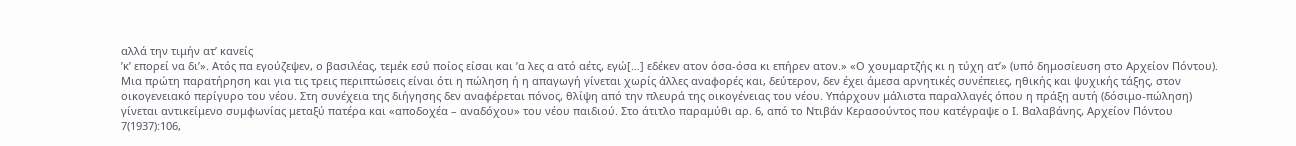αλλά την τιμήν ατ’ κανείς
’κ’ επορεί να δι’». Ατός πα εγούζεψεν, ο βασιλέας, τεμέκ εσύ ποίος είσαι και ’α λες α ατό αέτς, εγώ[…] εδέκεν ατον όσα-όσα κι επήρεν ατον.» «Ο χουμαρτζής κι η τύχη ατ’» (υπό δημοσίευση στο Αρχείον Πόντου).
Μια πρώτη παρατήρηση και για τις τρεις περιπτώσεις είναι ότι η πώληση ή η απαγωγή γίνεται χωρίς άλλες αναφορές και, δεύτερον, δεν έχει άμεσα αρνητικές συνέπειες, ηθικής και ψυχικής τάξης, στον οικογενειακό περίγυρο του νέου. Στη συνέχεια της διήγησης δεν αναφέρεται πόνος, θλίψη από την πλευρά της οικογένειας του νέου. Υπάρχουν μάλιστα παραλλαγές όπου η πράξη αυτή (δόσιμο-πώληση) γίνεται αντικείμενο συμφωνίας μεταξύ πατέρα και «αποδοχέα – αναδόχου» του νέου παιδιού. Στο άτιτλο παραμύθι αρ. 6, από το Ντιβάν Κερασούντος που κατέγραψε ο Ι. Βαλαβάνης, Αρχείον Πόντου 7(1937):106,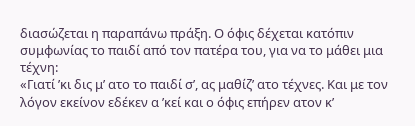διασώζεται η παραπάνω πράξη. Ο όφις δέχεται κατόπιν συμφωνίας το παιδί από τον πατέρα του, για να το μάθει μια τέχνη:
«Γιατί ’κι δις μ’ ατο το παιδί σ’, ας μαθίζ’ ατο τέχνες. Και με τον λόγον εκείνον εδέκεν α ’κεί και ο όφις επήρεν ατον κ’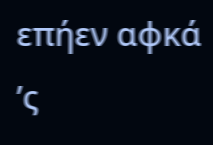επήεν αφκά ’ς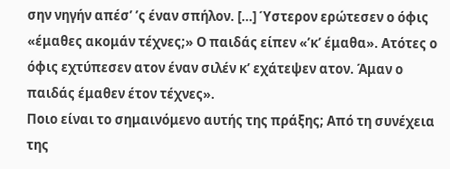σην νηγήν απέσ’ ’ς έναν σπήλον. […] Ύστερον ερώτεσεν ο όφις «έμαθες ακομάν τέχνες;» Ο παιδάς είπεν «’κ’ έμαθα». Ατότες ο όφις εχτύπεσεν ατον έναν σιλέν κ’ εχάτεψεν ατον. Άμαν ο παιδάς έμαθεν έτον τέχνες».
Ποιο είναι το σημαινόμενο αυτής της πράξης; Από τη συνέχεια της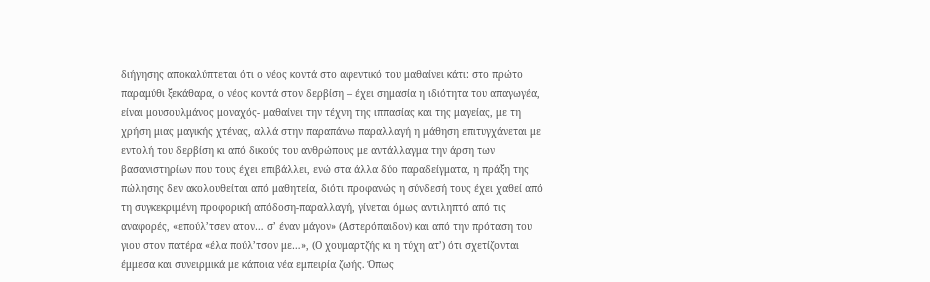διήγησης αποκαλύπτεται ότι ο νέος κοντά στο αφεντικό του μαθαίνει κάτι: στο πρώτο παραμύθι ξεκάθαρα, ο νέος κοντά στον δερβίση – έχει σημασία η ιδιότητα του απαγωγέα, είναι μουσουλμάνος μοναχός- μαθαίνει την τέχνη της ιππασίας και της μαγείας, με τη χρήση μιας μαγικής χτένας, αλλά στην παραπάνω παραλλαγή η μάθηση επιτυγχάνεται με εντολή του δερβίση κι από δικούς του ανθρώπους με αντάλλαγμα την άρση των βασανιστηρίων που τους έχει επιβάλλει, ενώ στα άλλα δύο παραδείγματα, η πράξη της πώλησης δεν ακολουθείται από μαθητεία, διότι προφανώς η σύνδεσή τους έχει χαθεί από τη συγκεκριμένη προφορική απόδοση-παραλλαγή, γίνεται όμως αντιληπτό από τις αναφορές, «επούλ’τσεν ατον… σ’ έναν μάγον» (Αστερόπαιδον) και από την πρόταση του γιου στον πατέρα «έλα πούλ’τσον με…», (Ο χουμαρτζής κι η τύχη ατ’) ότι σχετίζονται έμμεσα και συνειρμικά με κάποια νέα εμπειρία ζωής. Όπως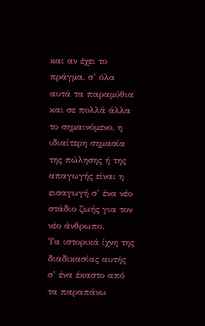και αν έχει το πράγμα, σ’ όλα αυτά τα παραμύθια και σε πολλά άλλα το σημαινόμενο, η ιδιαίτερη σημασία της πώλησης ή της απαγωγής είναι η εισαγωγή σ’ ένα νέο στάδιο ζωής για τον νέο άνθρωπο.
Τα ιστορικά ίχνη της διαδικασίας αυτής σ’ ένα έκαστο από τα παραπάνω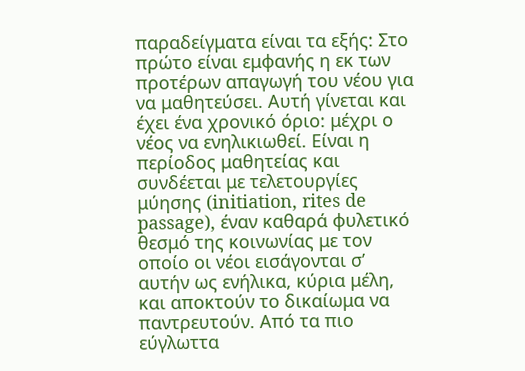παραδείγματα είναι τα εξής: Στο πρώτο είναι εμφανής η εκ των προτέρων απαγωγή του νέου για να μαθητεύσει. Αυτή γίνεται και έχει ένα χρονικό όριο: μέχρι ο νέος να ενηλικιωθεί. Είναι η περίοδος μαθητείας και συνδέεται με τελετουργίες μύησης (initiation, rites de passage), έναν καθαρά φυλετικό θεσμό της κοινωνίας με τον οποίο οι νέοι εισάγονται σ’ αυτήν ως ενήλικα, κύρια μέλη, και αποκτούν το δικαίωμα να παντρευτούν. Από τα πιο εύγλωττα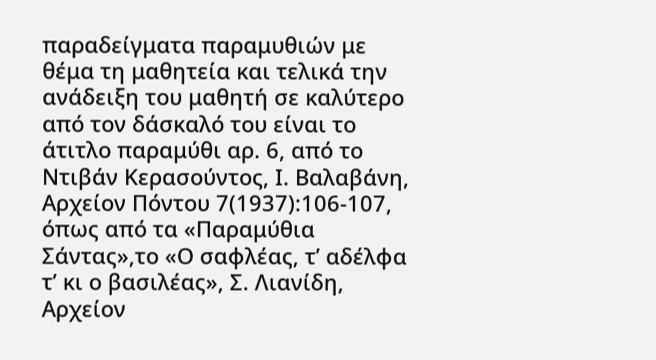παραδείγματα παραμυθιών με θέμα τη μαθητεία και τελικά την ανάδειξη του μαθητή σε καλύτερο από τον δάσκαλό του είναι το άτιτλο παραμύθι αρ. 6, από το Ντιβάν Κερασούντος, Ι. Βαλαβάνη, Αρχείον Πόντου 7(1937):106-107, όπως από τα «Παραμύθια Σάντας»,το «Ο σαφλέας, τ’ αδέλφα τ’ κι ο βασιλέας», Σ. Λιανίδη, Αρχείον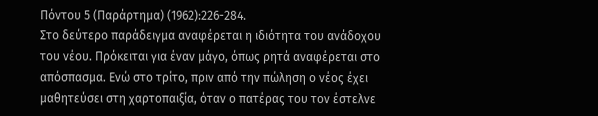Πόντου 5 (Παράρτημα) (1962):226-284.
Στο δεύτερο παράδειγμα αναφέρεται η ιδιότητα του ανάδοχου του νέου. Πρόκειται για έναν μάγο, όπως ρητά αναφέρεται στο απόσπασμα. Ενώ στο τρίτο, πριν από την πώληση ο νέος έχει μαθητεύσει στη χαρτοπαιξία, όταν ο πατέρας του τον έστελνε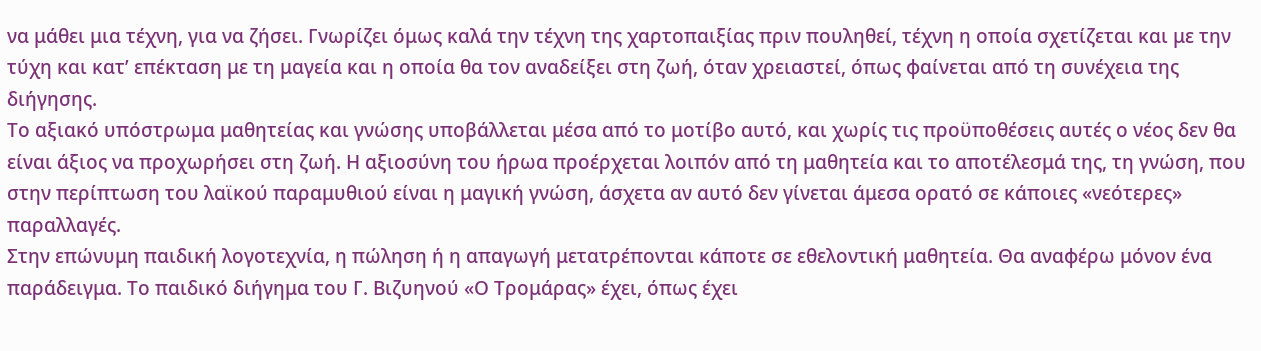να μάθει μια τέχνη, για να ζήσει. Γνωρίζει όμως καλά την τέχνη της χαρτοπαιξίας πριν πουληθεί, τέχνη η οποία σχετίζεται και με την τύχη και κατ’ επέκταση με τη μαγεία και η οποία θα τον αναδείξει στη ζωή, όταν χρειαστεί, όπως φαίνεται από τη συνέχεια της διήγησης.
Το αξιακό υπόστρωμα μαθητείας και γνώσης υποβάλλεται μέσα από το μοτίβο αυτό, και χωρίς τις προϋποθέσεις αυτές ο νέος δεν θα είναι άξιος να προχωρήσει στη ζωή. Η αξιοσύνη του ήρωα προέρχεται λοιπόν από τη μαθητεία και το αποτέλεσμά της, τη γνώση, που στην περίπτωση του λαϊκού παραμυθιού είναι η μαγική γνώση, άσχετα αν αυτό δεν γίνεται άμεσα ορατό σε κάποιες «νεότερες» παραλλαγές.
Στην επώνυμη παιδική λογοτεχνία, η πώληση ή η απαγωγή μετατρέπονται κάποτε σε εθελοντική μαθητεία. Θα αναφέρω μόνον ένα παράδειγμα. Το παιδικό διήγημα του Γ. Βιζυηνού «Ο Τρομάρας» έχει, όπως έχει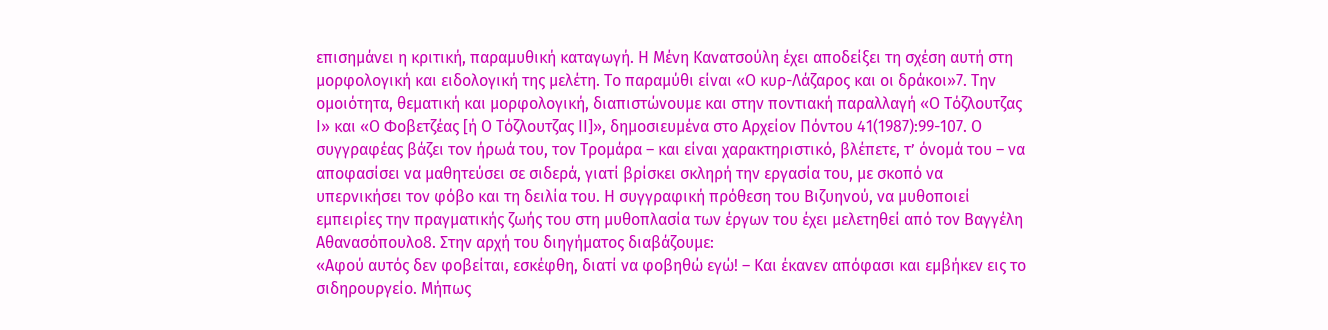επισημάνει η κριτική, παραμυθική καταγωγή. Η Μένη Κανατσούλη έχει αποδείξει τη σχέση αυτή στη μορφολογική και ειδολογική της μελέτη. Το παραμύθι είναι «Ο κυρ-Λάζαρος και οι δράκοι»7. Την ομοιότητα, θεματική και μορφολογική, διαπιστώνουμε και στην ποντιακή παραλλαγή «Ο Τόζλουτζας Ι» και «Ο Φοβετζέας [ή Ο Τόζλουτζας ΙΙ]», δημοσιευμένα στο Αρχείον Πόντου 41(1987):99-107. Ο συγγραφέας βάζει τον ήρωά του, τον Τρομάρα – και είναι χαρακτηριστικό, βλέπετε, τ’ όνομά του – να αποφασίσει να μαθητεύσει σε σιδερά, γιατί βρίσκει σκληρή την εργασία του, με σκοπό να υπερνικήσει τον φόβο και τη δειλία του. Η συγγραφική πρόθεση του Βιζυηνού, να μυθοποιεί εμπειρίες την πραγματικής ζωής του στη μυθοπλασία των έργων του έχει μελετηθεί από τον Βαγγέλη Αθανασόπουλο8. Στην αρχή του διηγήματος διαβάζουμε:
«Αφού αυτός δεν φοβείται, εσκέφθη, διατί να φοβηθώ εγώ! – Και έκανεν απόφασι και εμβήκεν εις το σιδηρουργείο. Μήπως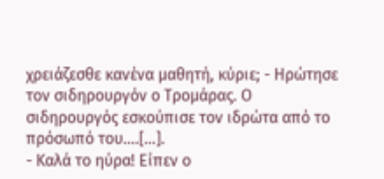χρειάζεσθε κανένα μαθητή, κύριε; - Ηρώτησε τον σιδηρουργόν ο Τρομάρας. Ο σιδηρουργός εσκούπισε τον ιδρώτα από το πρόσωπό του….[…].
- Καλά το ηύρα! Είπεν ο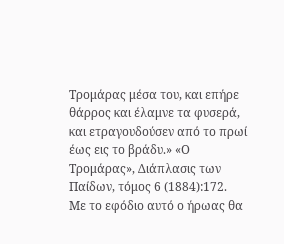Τρομάρας μέσα του, και επήρε θάρρος και έλαμνε τα φυσερά, και ετραγουδούσεν από το πρωί έως εις το βράδυ.» «Ο Τρομάρας», Διάπλασις των Παίδων, τόμος 6 (1884):172.
Με το εφόδιο αυτό ο ήρωας θα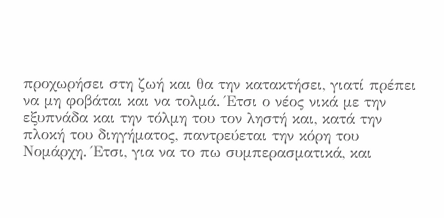προχωρήσει στη ζωή και θα την κατακτήσει, γιατί πρέπει να μη φοβάται και να τολμά. Έτσι ο νέος νικά με την εξυπνάδα και την τόλμη του τον ληστή και, κατά την πλοκή του διηγήματος, παντρεύεται την κόρη του Νομάρχη. Έτσι, για να το πω συμπερασματικά, και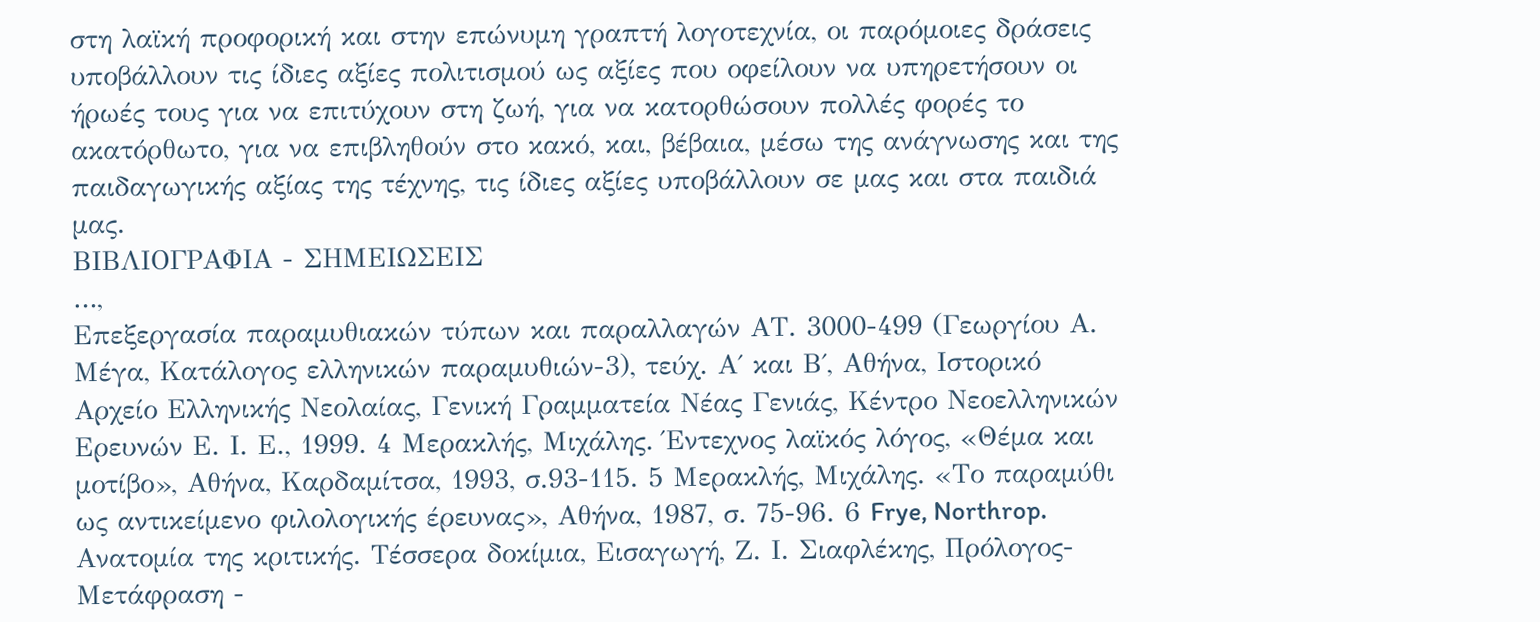στη λαϊκή προφορική και στην επώνυμη γραπτή λογοτεχνία, οι παρόμοιες δράσεις υποβάλλουν τις ίδιες αξίες πολιτισμού ως αξίες που οφείλουν να υπηρετήσουν οι ήρωές τους για να επιτύχουν στη ζωή, για να κατορθώσουν πολλές φορές το ακατόρθωτο, για να επιβληθούν στο κακό, και, βέβαια, μέσω της ανάγνωσης και της παιδαγωγικής αξίας της τέχνης, τις ίδιες αξίες υποβάλλουν σε μας και στα παιδιά μας.
ΒΙΒΛΙΟΓΡΑΦΙΑ - ΣΗΜΕΙΩΣΕΙΣ
…,
Επεξεργασία παραμυθιακών τύπων και παραλλαγών ΑΤ. 3000-499 (Γεωργίου Α. Μέγα, Κατάλογος ελληνικών παραμυθιών-3), τεύχ. Α΄ και Β΄, Αθήνα, Ιστορικό Αρχείο Ελληνικής Νεολαίας, Γενική Γραμματεία Νέας Γενιάς, Κέντρο Νεοελληνικών Ερευνών Ε. Ι. Ε., 1999. 4 Μερακλής, Μιχάλης. Έντεχνος λαϊκός λόγος, «Θέμα και μοτίβο», Αθήνα, Καρδαμίτσα, 1993, σ.93-115. 5 Μερακλής, Μιχάλης. «Το παραμύθι ως αντικείμενο φιλολογικής έρευνας», Αθήνα, 1987, σ. 75-96. 6 Frye, Northrop. Ανατομία της κριτικής. Τέσσερα δοκίμια, Eισαγωγή, Ζ. Ι. Σιαφλέκης, Πρόλογος-Μετάφραση -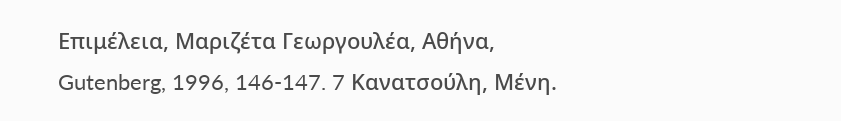Επιμέλεια, Μαριζέτα Γεωργουλέα, Αθήνα, Gutenberg, 1996, 146-147. 7 Κανατσούλη, Μένη.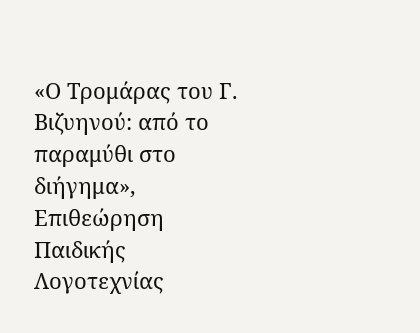«Ο Τρομάρας του Γ. Βιζυηνού: από το παραμύθι στο διήγημα», Επιθεώρηση Παιδικής Λογοτεχνίας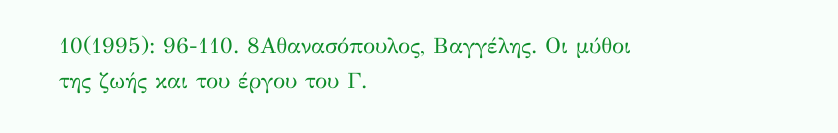10(1995): 96-110. 8Αθανασόπουλος, Βαγγέλης. Οι μύθοι της ζωής και του έργου του Γ.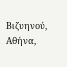Βιζυηνού, Αθήνα,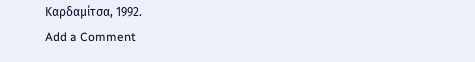Καρδαμίτσα, 1992.
Add a Comment